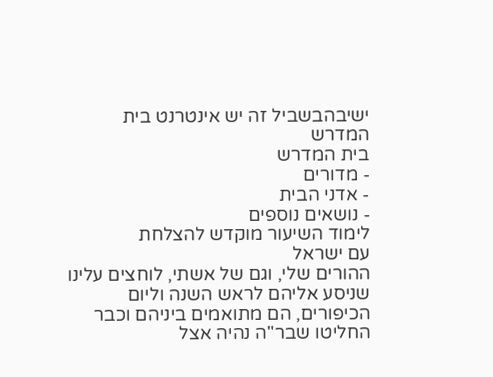ישיבהבשביל זה יש אינטרנט בית המדרש
בית המדרש
- מדורים
- אדני הבית
- נושאים נוספים
לימוד השיעור מוקדש להצלחת
עם ישראל
ההורים שלי, וגם של אשתי, לוחצים עלינו שניסע אליהם לראש השנה וליום הכיפורים, הם מתואמים ביניהם וכבר החליטו שבר"ה נהיה אצל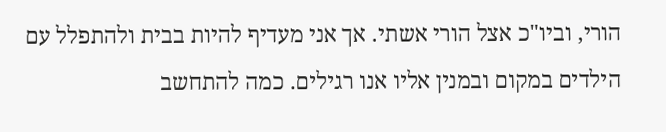הורי, וביו"כ אצל הורי אשתי. אך אני מעדיף להיות בבית ולהתפלל עם הילדים במקום ובמנין אליו אנו רגילים. כמה להתחשב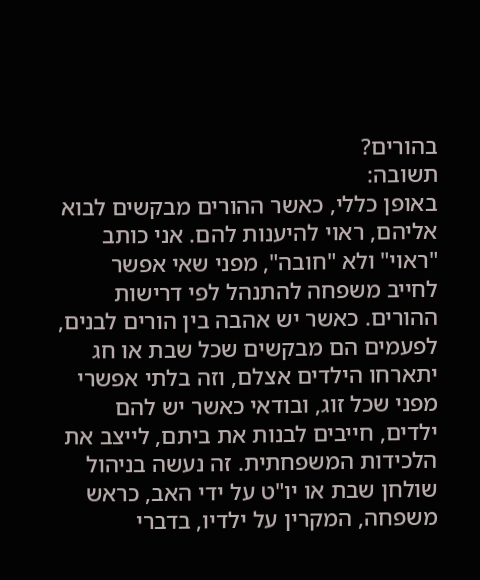בהורים?
תשובה:
באופן כללי, כאשר ההורים מבקשים לבוא אליהם, ראוי להיענות להם. אני כותב "ראוי" ולא "חובה", מפני שאי אפשר לחייב משפחה להתנהל לפי דרישות ההורים. כאשר יש אהבה בין הורים לבנים, לפעמים הם מבקשים שכל שבת או חג יתארחו הילדים אצלם, וזה בלתי אפשרי מפני שכל זוג, ובודאי כאשר יש להם ילדים, חייבים לבנות את ביתם, לייצב את הלכידות המשפחתית. זה נעשה בניהול שולחן שבת או יו"ט על ידי האב, כראש משפחה, המקרין על ילדיו, בדברי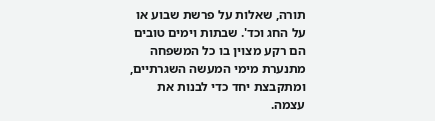תורה, שאלות על פרשת שבוע או על החג וכד'. שבתות וימים טובים הם רקע מצוין בו כל המשפחה מתנערת מימי המעשה השגרתיים, ומתקבצת יחד כדי לבנות את עצמה.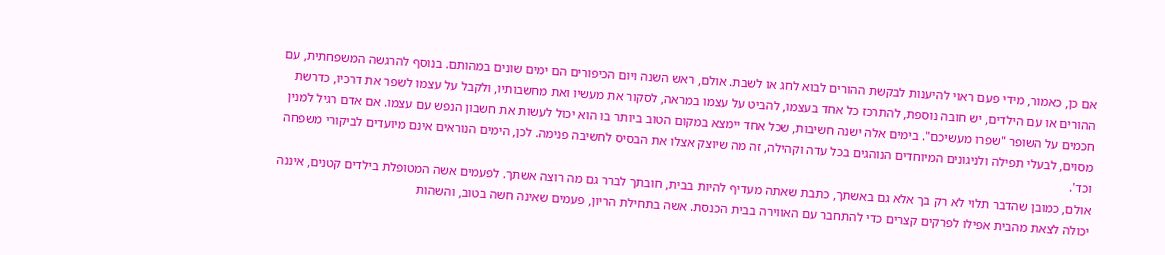אם כן, כאמור, מידי פעם ראוי להיענות לבקשת ההורים לבוא לחג או לשבת. אולם, ראש השנה ויום הכיפורים הם ימים שונים במהותם. בנוסף להרגשה המשפחתית, עם ההורים או עם הילדים, יש חובה נוספת, להתרכז כל אחד בעצמו, להביט על עצמו במראה, לסקור את מעשיו ואת מחשבותיו, ולקבל על עצמו לשפר את דרכיו, כדרשת חכמים על השופר "שפרו מעשיכם". בימים אלה ישנה חשיבות, שכל אחד יימצא במקום הטוב ביותר בו הוא יכול לעשות את חשבון הנפש עם עצמו. אם אדם רגיל למנין מסוים, לבעלי תפילה ולניגונים המיוחדים הנוהגים בכל עדה וקהילה, זה מה שיוצק אצלו את הבסיס לחשיבה פנימה. לכן, הימים הנוראים אינם מיועדים לביקורי משפחה וכד'.
אולם, כמובן שהדבר תלוי לא רק בך אלא גם באשתך, כתבת שאתה מעדיף להיות בבית, חובתך לברר גם מה רוצה אשתך. לפעמים אשה המטופלת בילדים קטנים, איננה יכולה לצאת מהבית אפילו לפרקים קצרים כדי להתחבר עם האווירה בבית הכנסת. אשה בתחילת הריון, פעמים שאינה חשה בטוב, והשהות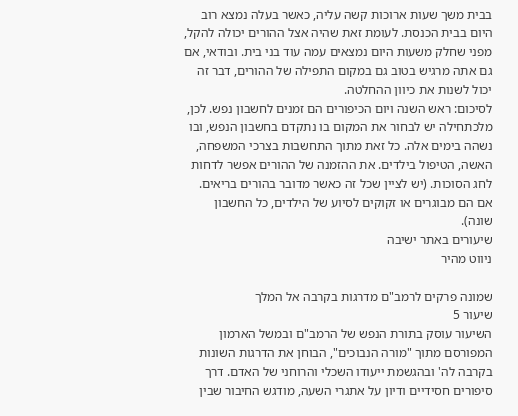בבית משך שעות ארוכות קשה עליה, כאשר בעלה נמצא רוב היום בבית הכנסת. לעומת זאת שהיה אצל ההורים יכולה להקל, מפני שחלק משעות היום נמצאים עמה עוד בני בית. ובודאי, אם גם אתה מרגיש בטוב גם במקום התפילה של ההורים, דבר זה יכול לשנות את כיוון ההחלטה.
לסיכום: ראש השנה ויום הכיפורים הם זמנים לחשבון נפש. לכן, מלכתחילה יש לבחור את המקום בו נתקדם בחשבון הנפש, ובו נשהה בימים אלה. כל זאת מתוך התחשבות בצרכי המשפחה, האשה, הטיפול בילדים. את ההזמנה של ההורים אפשר לדחות לחג הסוכות. (יש לציין שכל זה כאשר מדובר בהורים בריאים. אם הם מבוגרים או זקוקים לסיוע של הילדים, כל החשבון שונה).
שיעורים באתר ישיבה
ניווט מהיר

שמונה פרקים לרמב"ם מדרגות בקרבה אל המלך
שיעור 5
השיעור עוסק בתורת הנפש של הרמב"ם ובמשל הארמון המפורסם מתוך "מורה הנבוכים", הבוחן את הדרגות השונות בקרבה לה' ובהגשמת ייעודו השכלי והרוחני של האדם. דרך סיפורים חסידיים ודיון על אתגרי השעה, מודגש החיבור שבין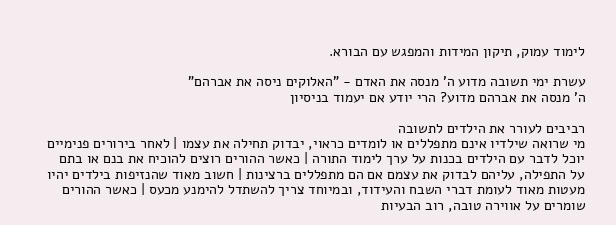לימוד עמוק, תיקון המידות והמפגש עם הבורא.

עשרת ימי תשובה מדוע ה' מנסה את האדם - "האלוקים ניסה את אברהם"
ה' מנסה את אברהם מדוע? הרי יודע אם יעמוד בניסיון

רביבים לעורר את הילדים לתשובה
מי שרואה שילדיו אינם מתפללים או לומדים כראוי, יבדוק תחילה את עצמו | לאחר בירורים פנימיים יוכל לדבר עם הילדים בכנות על ערך לימוד התורה | כאשר ההורים רוצים להוכיח את בנם או בתם על התפילה, עליהם לבדוק את עצמם אם הם מתפללים ברצינות | חשוב מאוד שהנזיפות בילדים יהיו מעטות מאוד לעומת דברי השבח והעידוד, ובמיוחד צריך להשתדל להימנע מכעס | כאשר ההורים שומרים על אווירה טובה, רוב הבעיות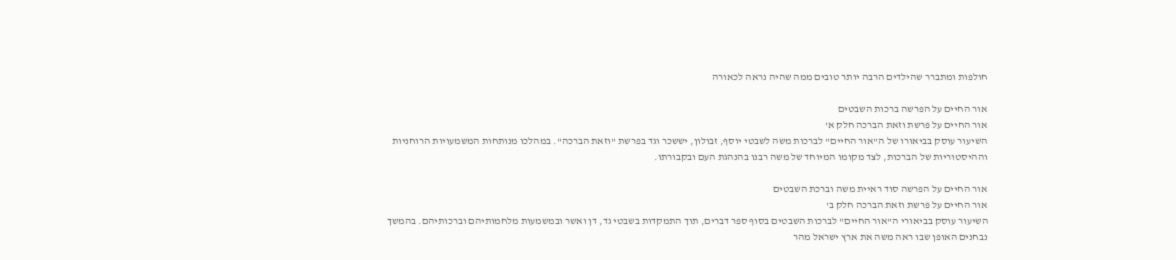חולפות ומתברר שהילדים הרבה יותר טובים ממה שהיה נראה לכאורה

אור החיים על הפרשה ברכות השבטים
אור החיים על פרשת וזאת הברכה חלק א'
השיעור עוסק בביאורו של ה"אור החיים" לברכות משה לשבטי יוסף, זבולון, יששכר וגד בפרשת "וזאת הברכה". במהלכו מנותחות המשמעויות הרוחניות וההיסטוריות של הברכות, לצד מקומו המיוחד של משה רבנו בהנהגת העם ובקבורתו.

אור החיים על הפרשה סוד ראיית משה וברכת השבטים
אור החיים על פרשת וזאת הברכה חלק ב'
השיעור עוסק בביאורי ה"אור החיים" לברכות השבטים בסוף ספר דברים, תוך התמקדות בשבטי גד, דן ואשר ובמשמעות מלחמותיהם וברכותיהם. בהמשך נבחנים האופן שבו ראה משה את ארץ ישראל מהר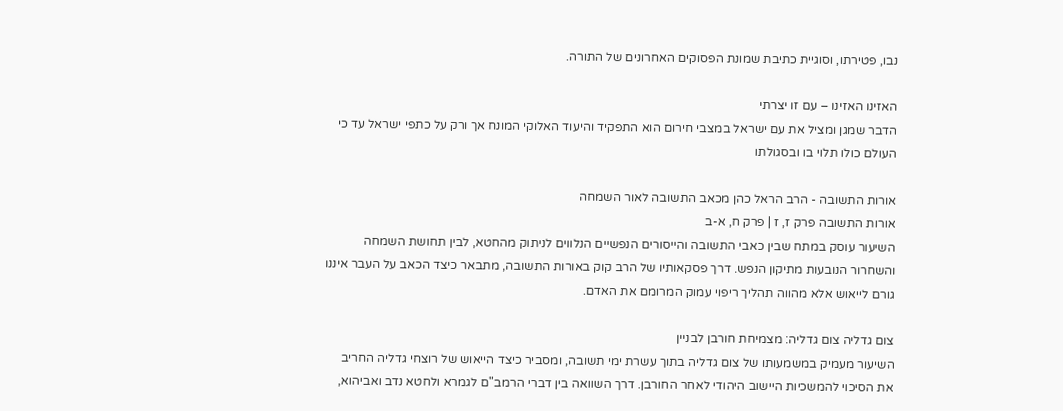נבו, פטירתו, וסוגיית כתיבת שמונת הפסוקים האחרונים של התורה.

האזינו האזינו – עם זו יצרתי
הדבר שמגן ומציל את עם ישראל במצבי חירום הוא התפקיד והיעוד האלוקי המונח אך ורק על כתפי ישראל עד כי העולם כולו תלוי בו ובסגולתו

אורות התשובה - הרב הראל כהן מכאב התשובה לאור השמחה
אורות התשובה פרק ז, ז | פרק ח, א-ב
השיעור עוסק במתח שבין כאבי התשובה והייסורים הנפשיים הנלווים לניתוק מהחטא, לבין תחושת השמחה והשחרור הנובעות מתיקון הנפש. דרך פסקאותיו של הרב קוק באורות התשובה, מתבאר כיצד הכאב על העבר איננו גורם לייאוש אלא מהווה תהליך ריפוי עמוק המרומם את האדם.

צום גדליה צום גדליה: מצמיחת חורבן לבניין
השיעור מעמיק במשמעותו של צום גדליה בתוך עשרת ימי תשובה, ומסביר כיצד הייאוש של רוצחי גדליה החריב את הסיכוי להמשכיות היישוב היהודי לאחר החורבן. דרך השוואה בין דברי הרמב"ם לגמרא ולחטא נדב ואביהוא,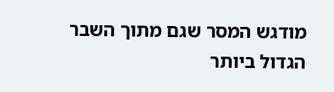מודגש המסר שגם מתוך השבר הגדול ביותר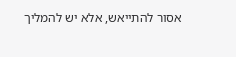אסור להתייאש, אלא יש להמליך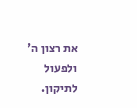את רצון ה' ולפעול לתיקון.